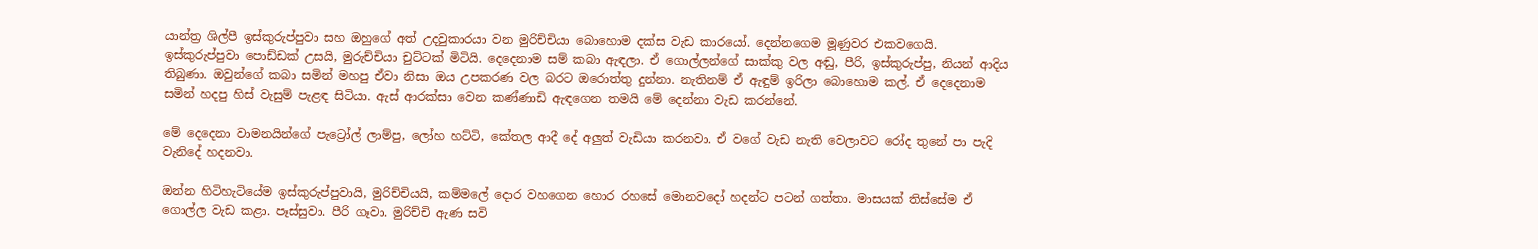යාන්ත්‍ර ශිල්පී ඉස්කුරුප්පුවා සහ ඔහුගේ අත් උදවුකාරයා වන මුරිච්චියා බොහොම දක්ස වැඩ කාරයෝ. දෙන්නගෙම මූණුවර එකවගෙයි. ඉස්කුරුප්පුවා පොඩ්ඩක් උසයි, මුරුච්චියා චුට්ටක් මිටියි. දෙදෙනාම සම් කබා ඇඳලා. ඒ ගොල්ලන්ගේ සාක්කු වල අඬු, පීරි, ඉස්කුරුප්පු, නියන් ආදිය තිබුණා. ඔවුන්ගේ කබා සමින් මහපු ඒවා නිසා ඔය උපකරණ වල බරට ඔරොත්තු දුන්නා. නැතිනම් ඒ ඇඳුම් ඉරිලා බොහොම කල්. ඒ දෙදෙනාම සමින් හදපු හිස් වැසුම් පැළඳ සිටියා. ඇස් ආරක්සා වෙන කණ්ණාඩි ඇඳගෙන තමයි මේ දෙන්නා වැඩ කරන්නේ.

මේ දෙදෙනා වාමනයින්ගේ පැට්‍රෝල් ලාම්පු, ලෝහ හට්ටි, කේතල ආදී දේ අලුත් වැඩියා කරනවා. ඒ වගේ වැඩ නැති වෙලාවට රෝද තුනේ පා පැදි වැනිදේ හදනවා.

ඔන්න හිටිහැටියේම ඉස්කුරුප්පුවායි, මුරිච්චියයි, කම්මලේ දොර වහගෙන හොර රහසේ මොනවදෝ හදන්ට පටන් ගත්තා. මාසයක් තිස්සේම ඒ ගොල්ල වැඩ කළා. පෑස්සුවා. පීරි ගෑවා. මුරිච්චි ඇණ සවි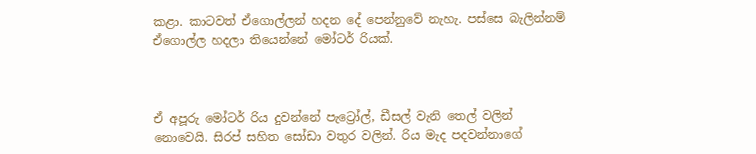කළා. කාටවත් ඒගොල්ලන් හදන දේ පෙන්නුවේ නැහැ. පස්සෙ බැලින්නම් ඒගොල්ල හදලා තියෙන්නේ මෝටර් රියක්.



ඒ අපූරු මෝටර් රිය දුවන්නේ පැට්‍රෝල්, ඩීසල් වැනි තෙල් වලින් නොවෙයි. සිරප් සහිත සෝඩා වතුර වලින්. රිය මැද පදවන්නාගේ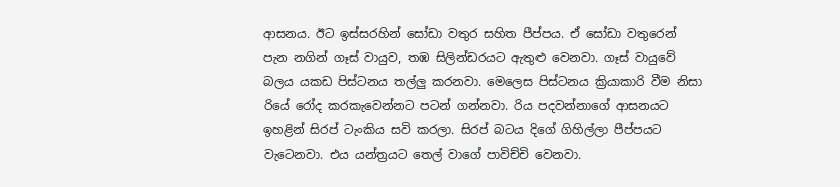ආසනය. ඊට ඉස්සරහින් සෝඩා වතුර සහිත පීප්පය. ඒ සෝඩා වතුරෙන් පැන නගින් ගෑස් වායුව, තඹ සිලින්ඩරයට ඇතුළු වෙනවා. ගෑස් වායුවේ බලය යකඩ පිස්ටනය තල්ලු කරනවා. මෙලෙස පිස්ටනය ක්‍රියාකාරි වීම නිසා රියේ රෝද කරකැවෙන්නට පටන් ගන්නවා. රිය පදවන්නාගේ ආසනයට ඉහළින් සිරප් ටැංකිය සවි කරලා. සිරප් බටය දිගේ ගිහිල්ලා පීප්පයට වැටෙනවා. එය යන්ත්‍රයට තෙල් වාගේ පාවිච්චි වෙනවා.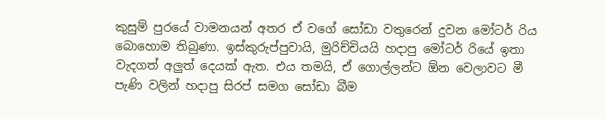කුසුම් පුරයේ වාමනයන් අතර ඒ වගේ සෝඩා වතුරෙන් දුවන මෝටර් රිය බොහොම තිබුණා. ඉස්කුරුප්පුවායි, මුරිච්චියයි හදාපු මෝටර් රියේ ඉතා වැදගත් අලුත් දෙයක් ඇත. එය තමයි, ඒ ගොල්ලන්ට ඕන වෙලාවට මී පැණි වලින් හදාපු සිරප් සමග සෝඩා බීම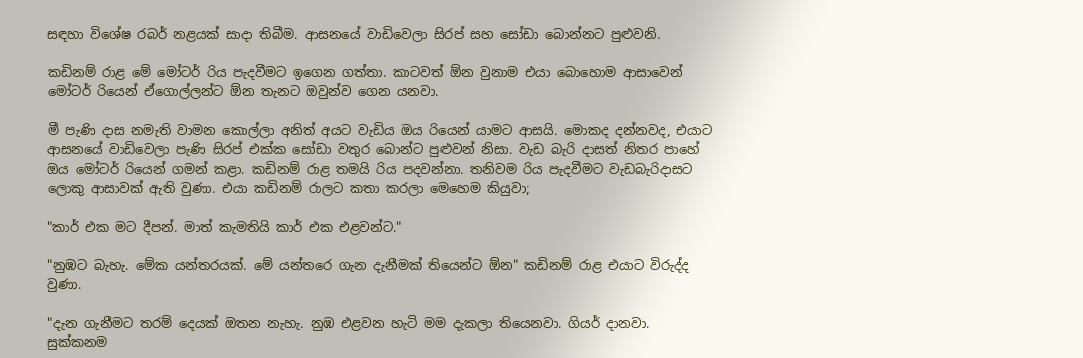සඳහා විශේෂ රබර් නළයක් සාදා තිබීම. ආසනයේ වාඩිවෙලා සිරප් සහ සෝඩා බොන්නට පුළුවනි.

කඩිනම් රාළ මේ මෝටර් රිය පැදවීමට ඉගෙන ගත්තා. කාටවත් ඕන වුනාම එයා බොහොම ආසාවෙන් මෝටර් රියෙන් ඒගොල්ලන්ට ඕන තැනට ඔවුන්ව ගෙන යනවා.

මී පැණි දාස නමැති වාමන කොල්ලා අනිත් අයට වැඩිය ඔය රියෙන් යාමට ආසයි. මොකද දන්නවද, එයාට ආසනයේ වාඩිවෙලා පැණි සිරප් එක්ක සෝඩා වතුර බොන්ට පුළුවන් නිසා. වැඩ බැරි දාසත් නිතර පාහේ ඔය මෝටර් රියෙන් ගමන් කළා. කඩිනම් රාළ තමයි රිය පදවන්නා. තනිවම රිය පැදවීමට වැඩබැරිදාසට ලොකු ආසාවක් ඇති වුණා. එයා කඩිනම් රාලට කතා කරලා මෙහෙම කියුවා;

"කාර් එක මට දීපන්. මාත් කැමතියි කාර් එක එළවන්ට."

"නුඹට බැහැ. මේක යන්තරයක්. මේ යන්තරෙ ගැන දැනීමක් තියෙන්ට ඕන" කඩිනම් රාළ එයාට විරුද්ද වුණා.

"දැන ගැනීමට තරම් දෙයක් ඔතන නැහැ. නුඹ එළවන හැටි මම දැකලා තියෙනවා. ගියර් දානවා. සුක්කනම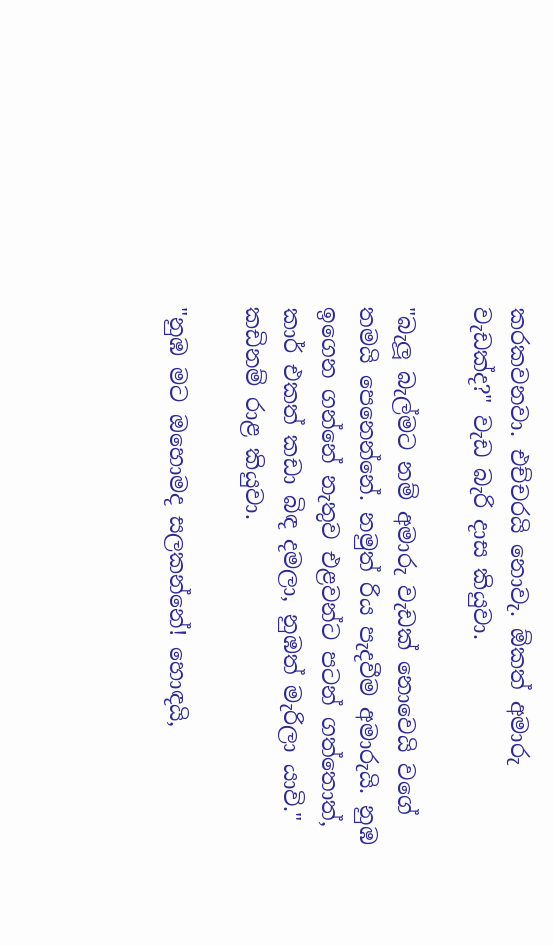කරකවනවා. එච්චරයි නොවැ. ඕකත් අමාරු වැඩක්ද?" වැඩ බැරි දාස කියුවා.

"බැලූ බැල්මට නම් අමාරු වැඩක් නොවෙයි වගේ තමයි පෙනෙන්නේ. නමුත් රිය පැදවීම අමාරුයි. නුඹ ඉගෙන ගන්නේ නැතුව එළවන්ට පටන් ගත්තොත්, කාර් එකත් කඩා බිඳ දමලා, නුඹත් මැරිලා යාවි." කඩිනම් රාළ කියුවා.

"නුඹ මට ඔහොමද සලකන්නේ! හොඳයි,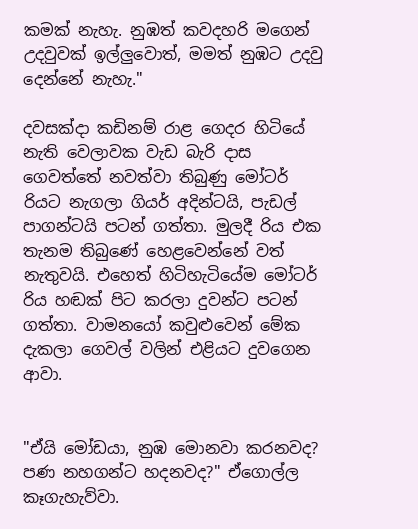කමක් නැහැ. නුඹත් කවදහරි මගෙන් උදවුවක් ඉල්ලුවොත්, මමත් නුඹට උදවු දෙන්නේ නැහැ."

දවසක්දා කඩිනම් රාළ ගෙදර හිටියේ නැති වෙලාවක වැඩ බැරි දාස ගෙවත්තේ නවත්වා තිබුණු මෝටර් රියට නැගලා ගියර් අදින්ටයි, පැඩල් පාගන්ටයි පටන් ගත්තා. මුලදී රිය එක තැනම තිබුණේ හෙළවෙන්නේ වත් නැතුවයි. එහෙත් හිටිහැටියේම මෝටර් රිය හඬක් පිට කරලා දුවන්ට පටන් ගත්තා. වාමනයෝ කවුළුවෙන් මේක දැකලා ගෙවල් වලින් එළියට දුවගෙන ආවා.


"ඒයි මෝඩයා, නුඹ මොනවා කරනවද? පණ නහගන්ට හදනවද?" ඒගොල්ල කෑගැහැව්වා.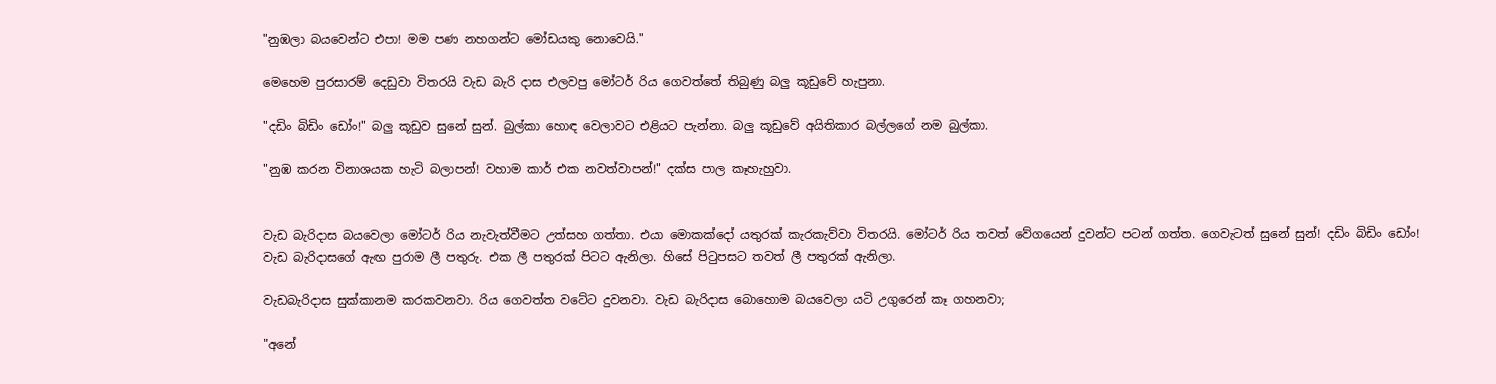"නුඹලා බයවෙන්ට එපා! මම පණ නහගන්ට මෝඩයකු නොවෙයි."

මෙහෙම පුරසාරම් දෙඩුවා විතරයි වැඩ බැරි දාස එලවපු මෝටර් රිය ගෙවත්තේ තිබුණු බලු කූඩුවේ හැපුනා.

"දඩිං බිඩිං ඩෝං!" බලු කූඩුව සුනේ සුන්. බුල්කා හොඳ වෙලාවට එළියට පැන්නා. බලු කූඩුවේ අයිතිකාර බල්ලගේ නම බුල්කා.

"නුඹ කරන විනාශයක හැටි බලාපන්! වහාම කාර් එක නවත්වාපන්!" දක්ස පාල කෑහැහුවා.


වැඩ බැරිදාස බයවෙලා මෝටර් රිය නැවැත්වීමට උත්සහ ගත්තා. එයා මොකක්දෝ යතුරක් කැරකැව්වා විතරයි. මෝටර් රිය තවත් වේගයෙන් දුවන්ට පටන් ගත්ත. ගෙවැටත් සුනේ සුන්! දඩිං බිඩිං ඩෝං! වැඩ බැරිදාසගේ ඇඟ පුරාම ලී පතුරු. එක ලී පතුරක් පිටට ඇනිලා. හිසේ පිටුපසට තවත් ලී පතුරක් ඇනිලා.

වැඩබැරිදාස සුක්කානම කරකවනවා. රිය ගෙවත්ත වටේට දුවනවා. වැඩ බැරිදාස බොහොම බයවෙලා යටි උගුරෙන් කෑ ගහනවා;

"අනේ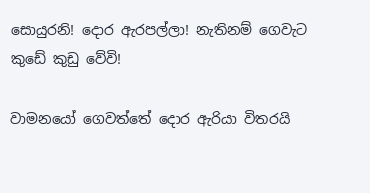සොයුරනි! දොර ඇරපල්ලා! නැතිනම් ගෙවැට කුඩේ කුඩු වේවි!

වාමනයෝ ගෙවත්තේ දොර ඇරියා විතරයි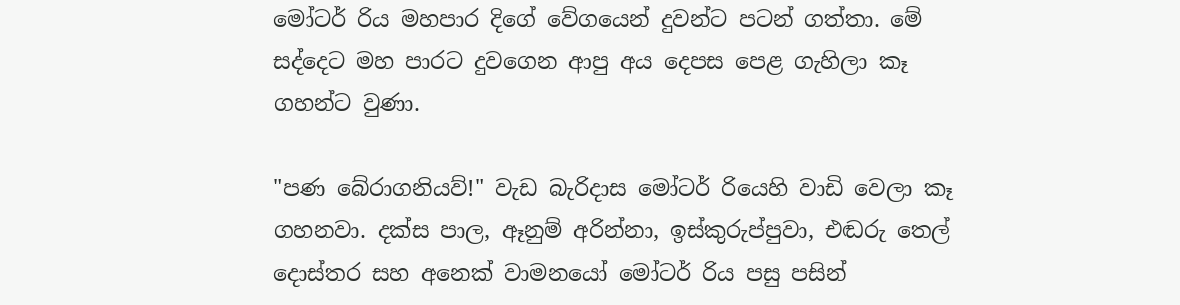මෝටර් රිය මහපාර දිගේ වේගයෙන් දුවන්ට පටන් ගත්තා. මේ සද්දෙට මහ පාරට දුවගෙන ආපු අය දෙපස පෙළ ගැහිලා කෑ ගහන්ට වුණා.

"පණ බේරාගනියව්!" වැඩ බැරිදාස මෝටර් රියෙහි වාඩි වෙලා කෑ ගහනවා. දක්ස පාල, ඈනුම් අරින්නා, ඉස්කුරුප්පුවා, එඬරු තෙල් දොස්තර සහ අනෙක් වාමනයෝ මෝටර් රිය පසු පසින්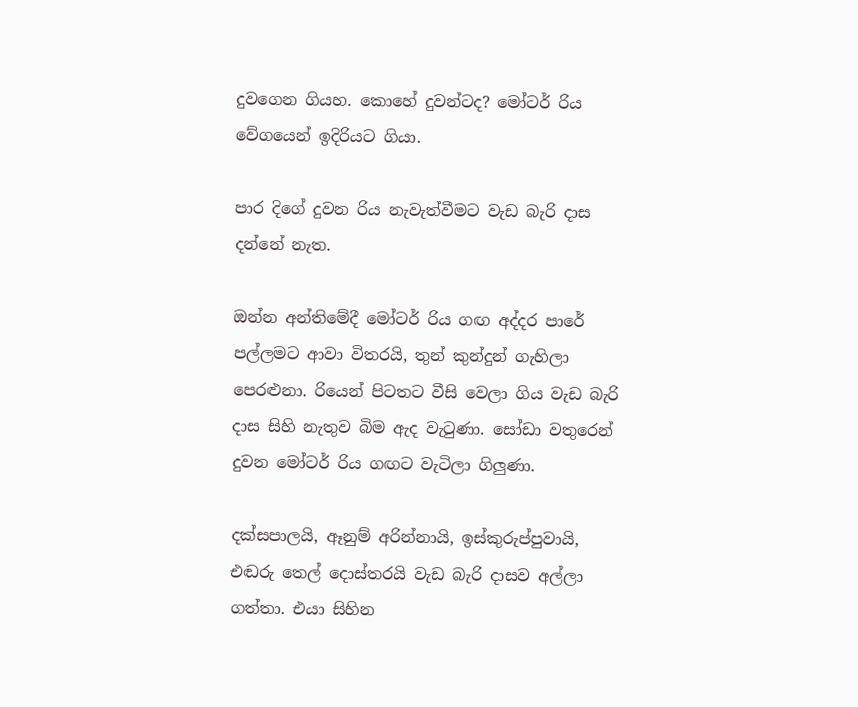දුවගෙන ගියහ. කොහේ දුවන්ටද? මෝටර් රිය වේගයෙන් ඉදිරියට ගියා.

පාර දිගේ දුවන රිය නැවැත්වීමට වැඩ බැරි දාස දන්නේ නැත.

ඔන්න අන්තිමේදී මෝටර් රිය ගඟ අද්දර පාරේ පල්ලමට ආවා විතරයි, තුන් කුන්දුන් ගැහිලා පෙරළුනා. රියෙන් පිටතට වීසි වෙලා ගිය වැඩ බැරි දාස සිහි නැතුව බිම ඇද වැටුණා. සෝඩා වතුරෙන් දුවන මෝටර් රිය ගඟට වැටිලා ගිලුණා.

දක්සපාලයි, ඈනුම් අරින්නායි, ඉස්කුරුප්පුවායි, එඬරු තෙල් දොස්තරයි වැඩ බැරි දාසව අල්ලා ගත්තා. එයා සිහින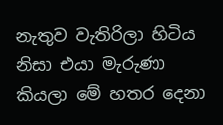නැතුව වැතිරිලා හිටිය නිසා එයා මැරුණා කියලා මේ හතර දෙනා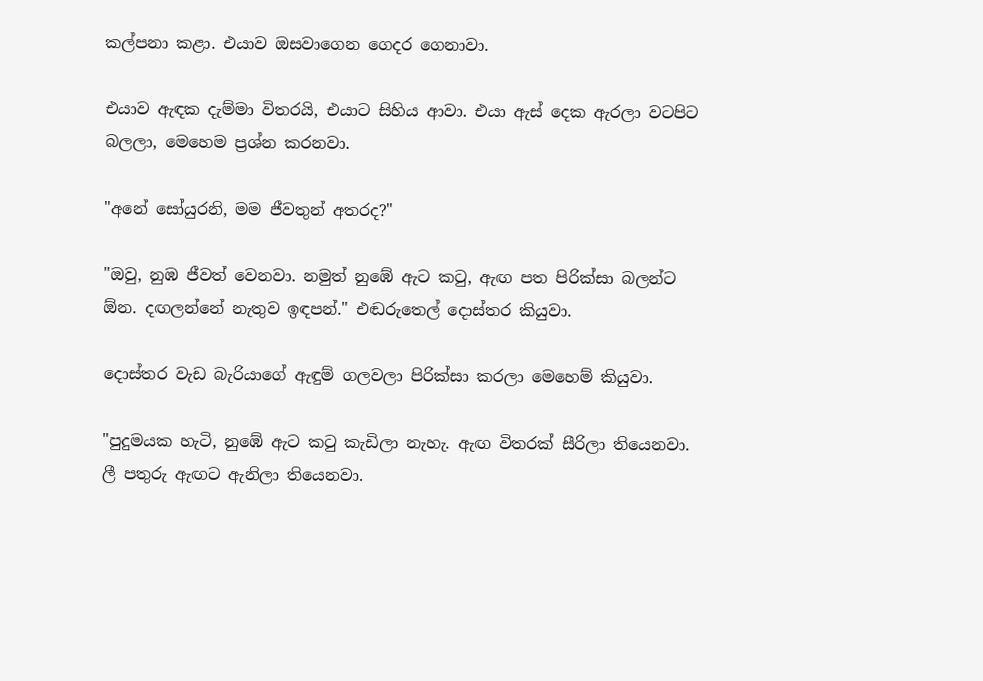කල්පනා කළා. එයාව ඔසවාගෙන ගෙදර ගෙනාවා.

එයාව ඇඳක දැම්මා විතරයි, එයාට සිහිය ආවා. එයා ඇස් දෙක ඇරලා වටපිට බලලා, මෙහෙම ප්‍රශ්න කරනවා.

"අනේ සෝයුරනි, මම ජීවතුන් අතරද?"

"ඔවු, නුඹ ජීවත් වෙනවා. නමුත් නුඹේ ඇට කටු, ඇඟ පත පිරික්සා බලන්ට ඕන. දඟලන්නේ නැතුව ඉඳපන්." එඬරුතෙල් දොස්තර කියුවා.

දොස්තර වැඩ බැරියාගේ ඇඳුම් ගලවලා පිරික්සා කරලා මෙහෙම් කියුවා.

"පුදුමයක හැටි, නුඹේ ඇට කටු කැඩිලා නැහැ. ඇඟ විතරක් සීරිලා තියෙනවා. ලී පතුරු ඇඟට ඇනිලා තියෙනවා.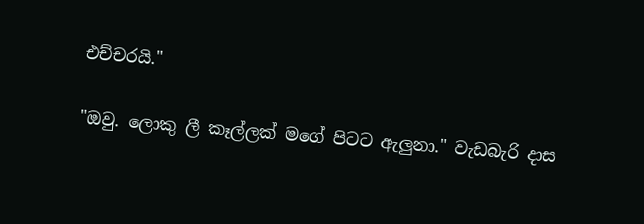එච්චරයි."

"ඔවු. ලොකු ලී කෑල්ලක් මගේ පිටට ඇලුනා." වැඩබැරි දාස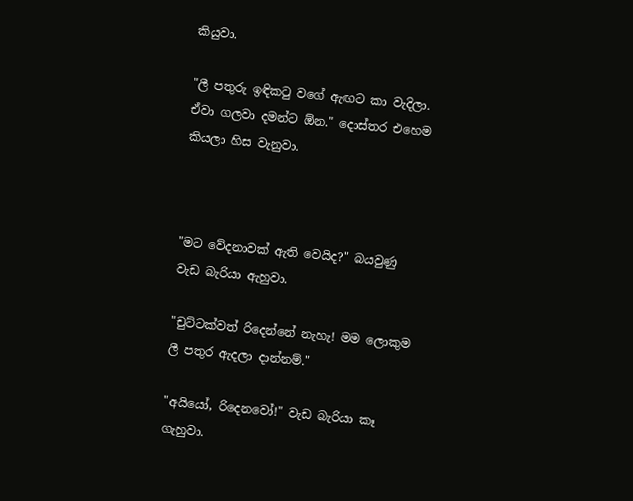කියුවා.

"ලී පතුරු ඉඳිකටු වගේ ඇඟට කා වැදිලා. ඒවා ගලවා දමන්ට ඕන." දොස්තර එහෙම කියලා හිස වැනුවා.



"මට වේදනාවක් ඇති වෙයිද?" බයවුණු වැඩ බැරියා ඇහුවා.

"චුට්ටක්වත් රිදෙන්නේ නැහැ! මම ලොකුම ලී පතුර ඇදලා දාන්නම්."

"අයියෝ, රිදෙනවෝ!" වැඩ බැරියා කෑ ගැහුවා.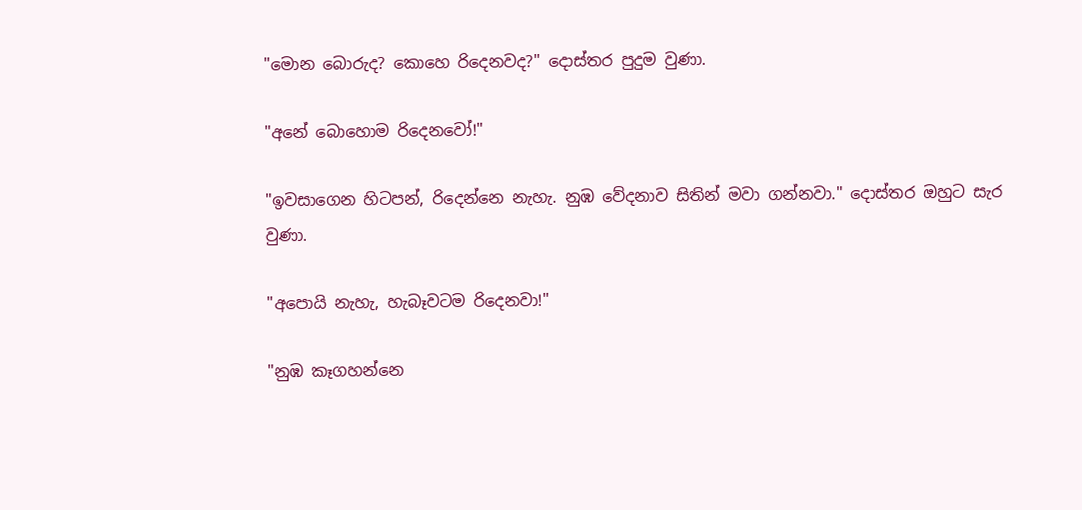"මොන බොරුද? කොහෙ රිදෙනවද?" දොස්තර පුදුම වුණා.

"අනේ බොහොම රිදෙනවෝ!"

"ඉවසාගෙන හිටපන්, රිදෙන්නෙ නැහැ. නුඹ වේදනාව සිතින් මවා ගන්නවා." දොස්තර ඔහුට සැර වුණා.

"අපොයි නැහැ, හැබෑවටම රිදෙනවා!"

"නුඹ කෑගහන්නෙ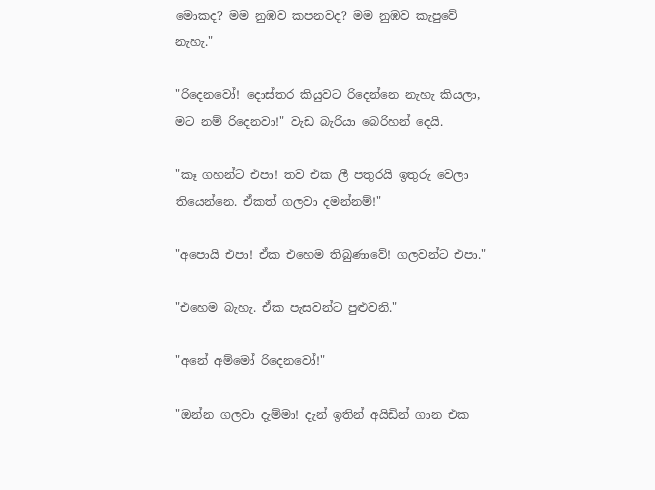මොකද? මම නුඹව කපනවද? මම නුඹව කැපුවේ නැහැ."

"රිදෙනවෝ! දොස්තර කියුවට රිදෙන්නෙ නැහැ කියලා, මට නම් රිදෙනවා!" වැඩ බැරියා බෙරිහන් දෙයි.

"කෑ ගහන්ට එපා! තව එක ලී පතුරයි ඉතුරු වෙලා තියෙන්නෙ. ඒකත් ගලවා දමන්නම්!"

"අපොයි එපා! ඒක එහෙම තිබුණාවේ! ගලවන්ට එපා."

"එහෙම බැහැ. ඒක පැසවන්ට පුළුවනි."

"අනේ අම්මෝ රිදෙනවෝ!"

"ඔන්න ගලවා දැම්මා! දැන් ඉතින් අයිඩින් ගාන එක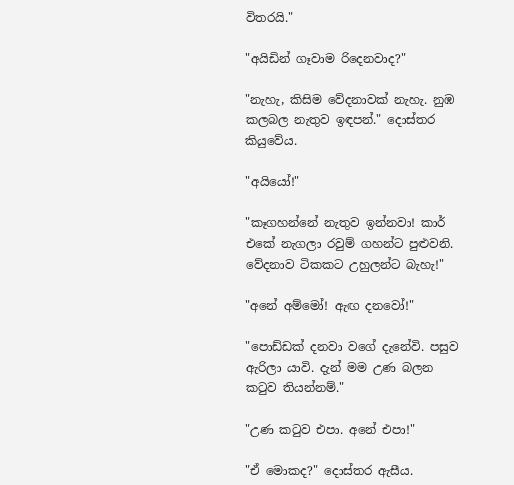විතරයි."

"අයිඩින් ගෑවාම රිදෙනවාද?"

"නැහැ, කිසිම වේදනාවක් නැහැ. නුඹ කලබල නැතුව ඉඳපන්." දොස්තර කියුවේය.

"අයියෝ!"

"කෑගහන්නේ නැතුව ඉන්නවා! කාර් එකේ නැගලා රවුම් ගහන්ට පුළුවනි. වේදනාව ටිකකට උහුලන්ට බැහැ!"

"අනේ අම්මෝ! ඇඟ දනවෝ!"

"පොඩ්ඩක් දනවා වගේ දැනේවි. පසුව ඇරිලා යාවි. දැන් මම උණ බලන කටුව තියන්නම්."

"උණ කටුව එපා. අනේ එපා!"

"ඒ මොකද?" දොස්තර ඇසීය.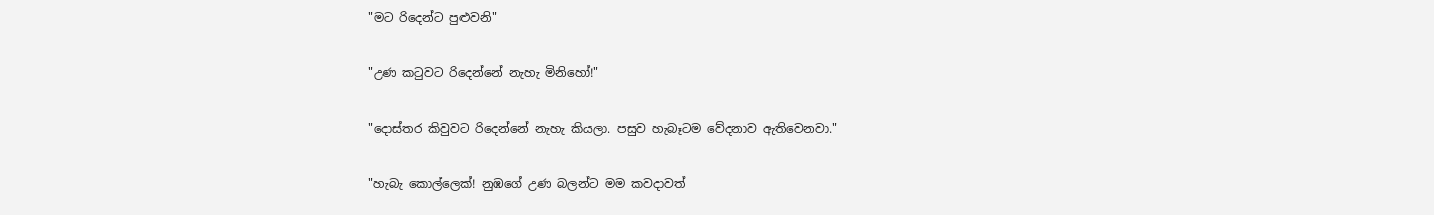"මට රිදෙන්ට පුළුවනි"

"උණ කටුවට රිදෙන්නේ නැහැ මිනිහෝ!"

"දොස්තර කිවුවට රිදෙන්නේ නැහැ කියලා. පසුව හැබෑටම වේදනාව ඇතිවෙනවා."

"හැබැ කොල්ලෙක්! නුඹගේ උණ බලන්ට මම කවදාවත්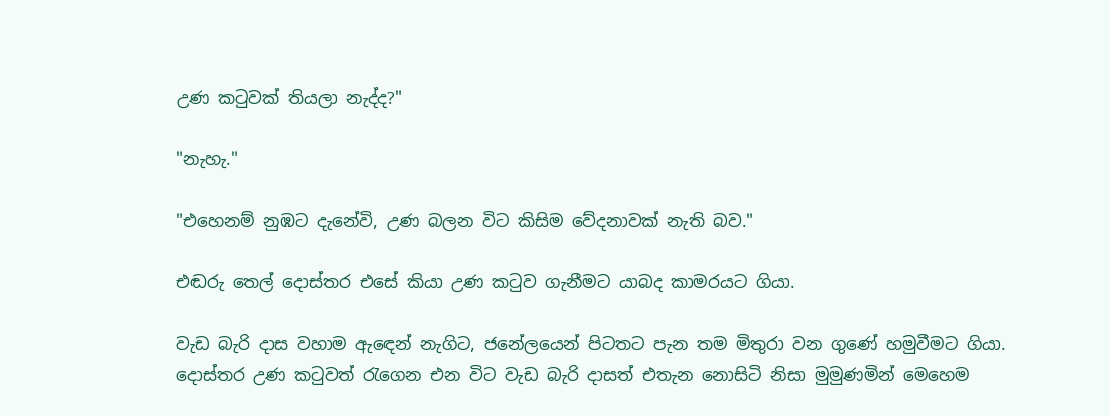උණ කටුවක් තියලා නැද්ද?"

"නැහැ."

"එහෙනම් නුඹට දැනේවි, උණ බලන විට කිසිම වේදනාවක් නැති බව."

එඬරු තෙල් දොස්තර එසේ කියා උණ කටුව ගැනීමට යාබද කාමරයට ගියා.

වැඩ බැරි දාස වහාම ඇඳෙන් නැගිට, ජනේලයෙන් පිටතට පැන තම මිතුරා වන ගුණේ හමුවීමට ගියා. දොස්තර උණ කටුවත් රැගෙන එන විට වැඩ බැරි දාසත් එතැන නොසිටි නිසා මුමුණමින් මෙහෙම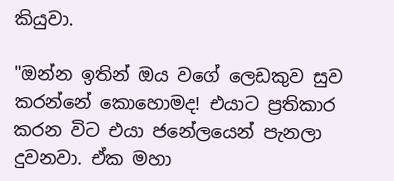කියුවා.

"ඔන්න ඉතින් ඔය වගේ ලෙඩකුව සුව කරන්නේ කොහොමද! එයාට ප්‍රතිකාර කරන විට එයා ජනේලයෙන් පැනලා දුවනවා. ඒක මහා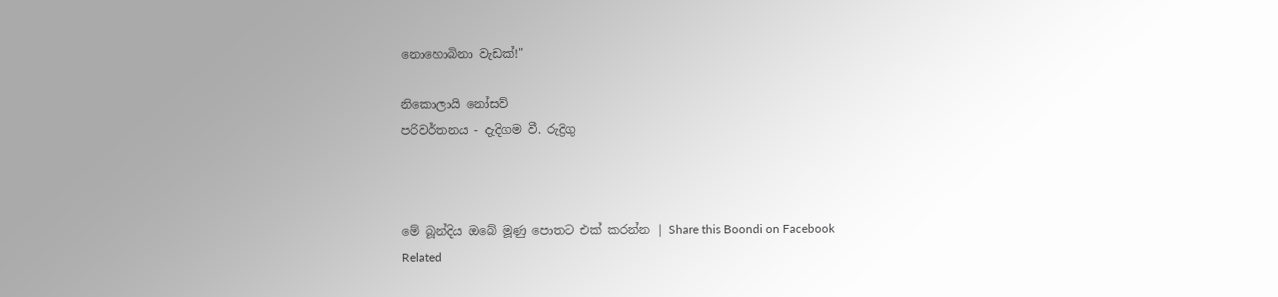නොහොබිනා වැඩක්!"

නිකොලායි නෝසව්
පරිවර්තනය - දැදිගම වී. රුද්‍රිගු



මේ බූන්දිය ඔබේ මූණු පොතට එක් කරන්න | Share this Boondi on Facebook
Related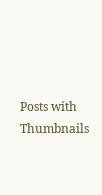Posts with Thumbnails